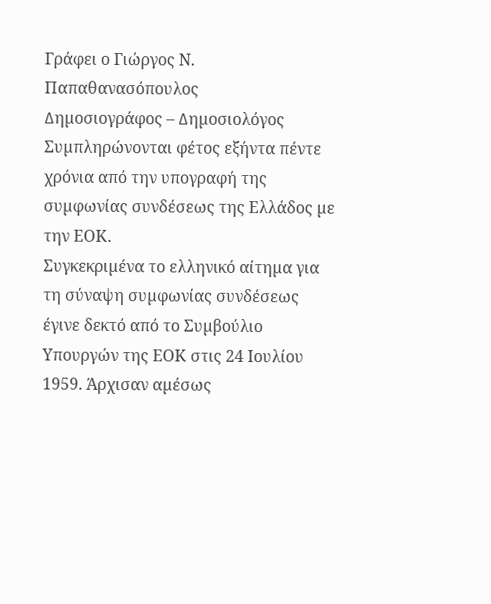Γράφει ο Γιώργος Ν. Παπαθανασόπουλος
∆ηµοσιογράφος – ∆ηµοσιολόγος
Συµπληρώνονται φέτος εξήντα πέντε χρόνια από την υπογραφή της συµφωνίας συνδέσεως της Ελλάδος µε την ΕΟΚ.
Συγκεκριµένα το ελληνικό αίτηµα για τη σύναψη συµφωνίας συνδέσεως έγινε δεκτό από το Συµβούλιο Υπουργών της ΕΟΚ στις 24 Ιουλίου 1959. Άρχισαν αµέσως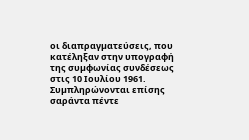οι διαπραγµατεύσεις, που κατέληξαν στην υπογραφή της συµφωνίας συνδέσεως στις 10 Ιουλίου 1961. Συµπληρώνονται επίσης σαράντα πέντε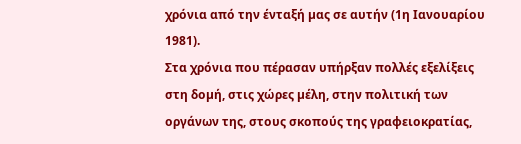χρόνια από την ένταξή µας σε αυτήν (1η Ιανουαρίου 1981).
Στα χρόνια που πέρασαν υπήρξαν πολλές εξελίξεις στη δοµή, στις χώρες µέλη, στην πολιτική των οργάνων της, στους σκοπούς της γραφειοκρατίας,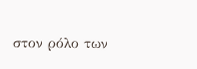στον ρόλο των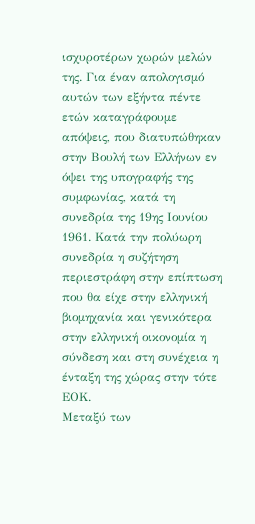ισχυροτέρων χωρών µελών της. Για έναν απολογισµό αυτών των εξήντα πέντε ετών καταγράφουµε απόψεις, που διατυπώθηκαν στην Βουλή των Ελλήνων εν όψει της υπογραφής της συµφωνίας, κατά τη συνεδρία της 19ης Ιουνίου 1961. Κατά την πολύωρη συνεδρία η συζήτηση περιεστράφη στην επίπτωση που θα είχε στην ελληνική βιοµηχανία και γενικότερα στην ελληνική οικονοµία η σύνδεση και στη συνέχεια η ένταξη της χώρας στην τότε ΕΟΚ.
Μεταξύ των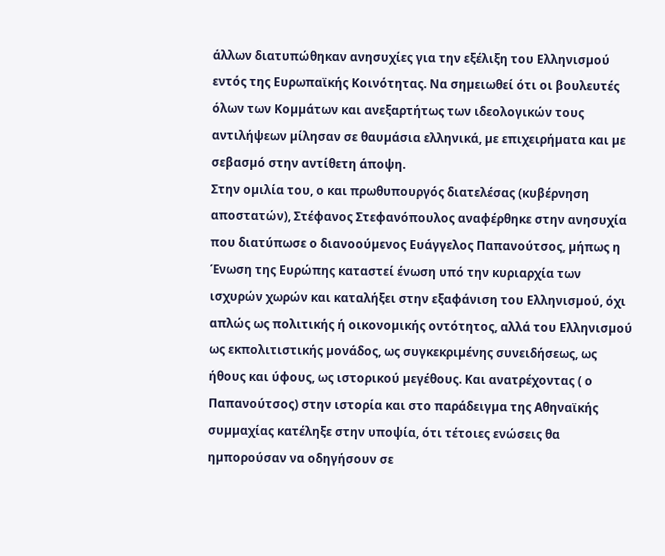άλλων διατυπώθηκαν ανησυχίες για την εξέλιξη του Ελληνισµού εντός της Ευρωπαϊκής Κοινότητας. Να σηµειωθεί ότι οι βουλευτές όλων των Κοµµάτων και ανεξαρτήτως των ιδεολογικών τους αντιλήψεων µίλησαν σε θαυµάσια ελληνικά, µε επιχειρήµατα και µε σεβασµό στην αντίθετη άποψη.
Στην οµιλία του, ο και πρωθυπουργός διατελέσας (κυβέρνηση αποστατών), Στέφανος Στεφανόπουλος αναφέρθηκε στην ανησυχία που διατύπωσε ο διανοούµενος Ευάγγελος Παπανούτσος, µήπως η Ένωση της Ευρώπης καταστεί ένωση υπό την κυριαρχία των ισχυρών χωρών και καταλήξει στην εξαφάνιση του Ελληνισµού, όχι απλώς ως πολιτικής ή οικονοµικής οντότητος, αλλά του Ελληνισµού ως εκπολιτιστικής µονάδος, ως συγκεκριµένης συνειδήσεως, ως ήθους και ύφους, ως ιστορικού µεγέθους. Και ανατρέχοντας ( ο Παπανούτσος) στην ιστορία και στο παράδειγµα της Αθηναϊκής συµµαχίας κατέληξε στην υποψία, ότι τέτοιες ενώσεις θα ηµπορούσαν να οδηγήσουν σε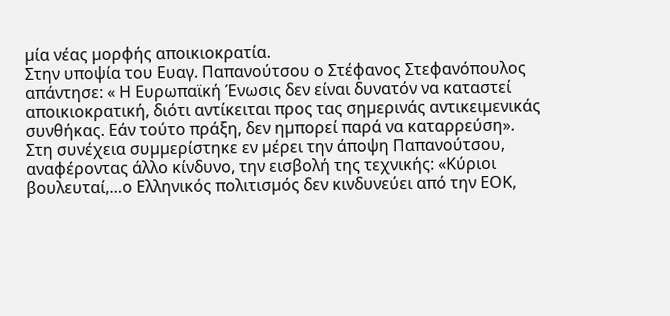µία νέας µορφής αποικιοκρατία.
Στην υποψία του Ευαγ. Παπανούτσου ο Στέφανος Στεφανόπουλος απάντησε: « Η Ευρωπαϊκή Ένωσις δεν είναι δυνατόν να καταστεί αποικιοκρατική, διότι αντίκειται προς τας σηµερινάς αντικειµενικάς συνθήκας. Εάν τούτο πράξη, δεν ηµπορεί παρά να καταρρεύση».
Στη συνέχεια συµµερίστηκε εν µέρει την άποψη Παπανούτσου, αναφέροντας άλλο κίνδυνο, την εισβολή της τεχνικής: «Κύριοι βουλευταί,…ο Ελληνικός πολιτισµός δεν κινδυνεύει από την ΕΟΚ,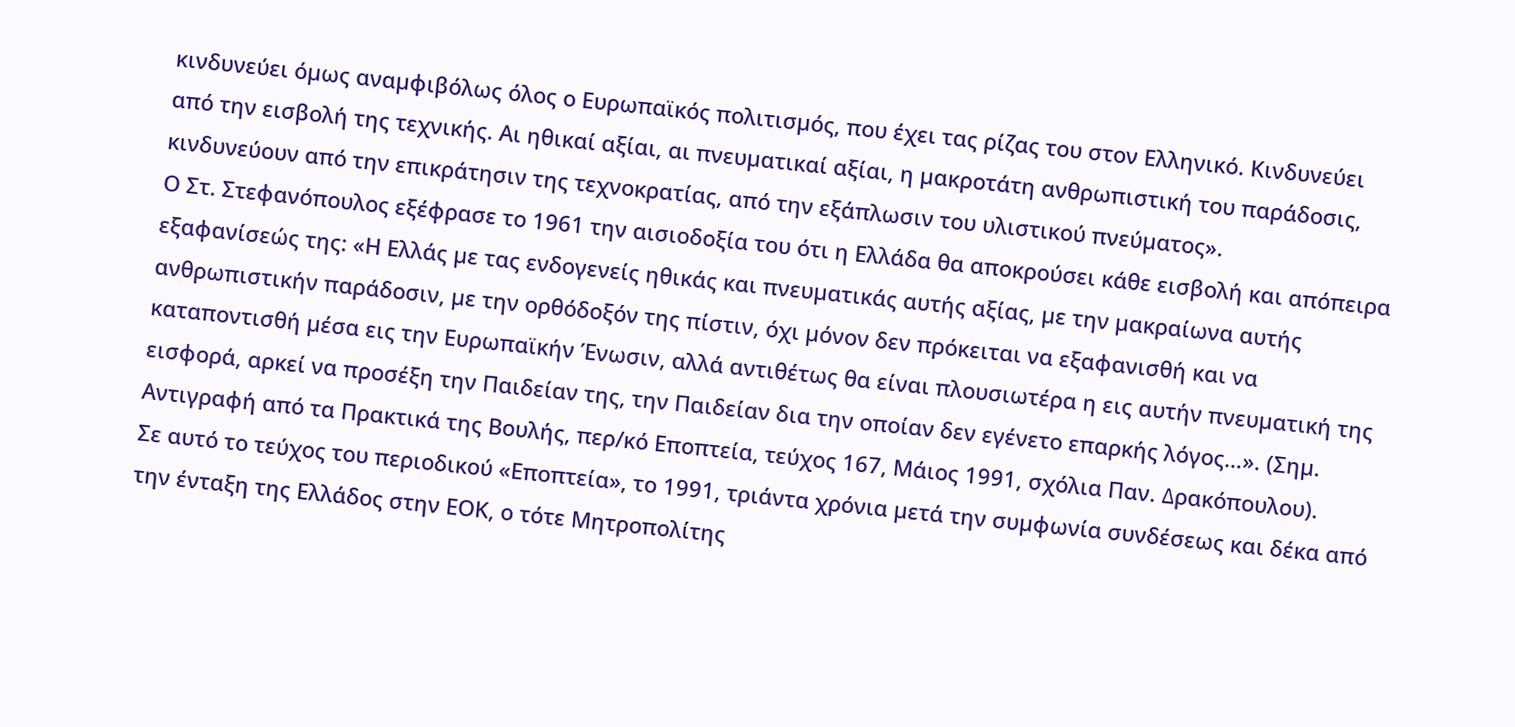κινδυνεύει όµως αναµφιβόλως όλος ο Ευρωπαϊκός πολιτισµός, που έχει τας ρίζας του στον Ελληνικό. Κινδυνεύει από την εισβολή της τεχνικής. Αι ηθικαί αξίαι, αι πνευµατικαί αξίαι, η µακροτάτη ανθρωπιστική του παράδοσις, κινδυνεύουν από την επικράτησιν της τεχνοκρατίας, από την εξάπλωσιν του υλιστικού πνεύµατος».
Ο Στ. Στεφανόπουλος εξέφρασε το 1961 την αισιοδοξία του ότι η Ελλάδα θα αποκρούσει κάθε εισβολή και απόπειρα εξαφανίσεώς της: «Η Ελλάς µε τας ενδογενείς ηθικάς και πνευµατικάς αυτής αξίας, µε την µακραίωνα αυτής ανθρωπιστικήν παράδοσιν, µε την ορθόδοξόν της πίστιν, όχι µόνον δεν πρόκειται να εξαφανισθή και να καταποντισθή µέσα εις την Ευρωπαϊκήν Ένωσιν, αλλά αντιθέτως θα είναι πλουσιωτέρα η εις αυτήν πνευµατική της εισφορά, αρκεί να προσέξη την Παιδείαν της, την Παιδείαν δια την οποίαν δεν εγένετο επαρκής λόγος…». (Σηµ. Αντιγραφή από τα Πρακτικά της Βουλής, περ/κό Εποπτεία, τεύχος 167, Μάιος 1991, σχόλια Παν. ∆ρακόπουλου).
Σε αυτό το τεύχος του περιοδικού «Εποπτεία», το 1991, τριάντα χρόνια µετά την συµφωνία συνδέσεως και δέκα από την ένταξη της Ελλάδος στην ΕΟΚ, ο τότε Μητροπολίτης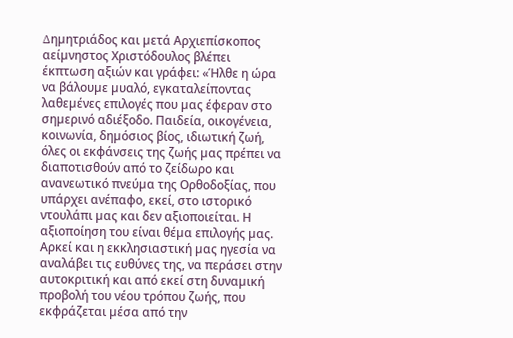∆ηµητριάδος και µετά Αρχιεπίσκοπος αείµνηστος Χριστόδουλος βλέπει έκπτωση αξιών και γράφει: «Ήλθε η ώρα να βάλουµε µυαλό, εγκαταλείποντας λαθεµένες επιλογές που µας έφεραν στο σηµερινό αδιέξοδο. Παιδεία, οικογένεια, κοινωνία, δηµόσιος βίος, ιδιωτική ζωή, όλες οι εκφάνσεις της ζωής µας πρέπει να διαποτισθούν από το ζείδωρο και ανανεωτικό πνεύµα της Ορθοδοξίας, που υπάρχει ανέπαφο, εκεί, στο ιστορικό ντουλάπι µας και δεν αξιοποιείται. Η αξιοποίηση του είναι θέµα επιλογής µας. Αρκεί και η εκκλησιαστική µας ηγεσία να αναλάβει τις ευθύνες της, να περάσει στην αυτοκριτική και από εκεί στη δυναµική προβολή του νέου τρόπου ζωής, που εκφράζεται µέσα από την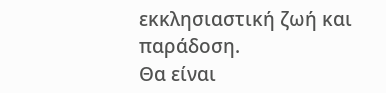εκκλησιαστική ζωή και παράδοση.
Θα είναι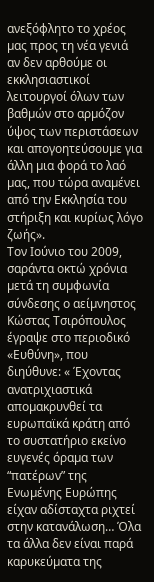ανεξόφλητο το χρέος µας προς τη νέα γενιά αν δεν αρθούµε οι εκκλησιαστικοί λειτουργοί όλων των βαθµών στο αρµόζον ύψος των περιστάσεων και απογοητεύσουµε για άλλη µια φορά το λαό µας, που τώρα αναµένει από την Εκκλησία του στήριξη και κυρίως λόγο ζωής».
Τον Ιούνιο του 2009, σαράντα οκτώ χρόνια µετά τη συµφωνία σύνδεσης ο αείµνηστος Κώστας Τσιρόπουλος έγραψε στο περιοδικό «Ευθύνη», που διηύθυνε: « Έχοντας ανατριχιαστικά αποµακρυνθεί τα ευρωπαϊκά κράτη από το συστατήριο εκείνο ευγενές όραµα των “πατέρων” της Ενωµένης Ευρώπης είχαν αδίσταχτα ριχτεί στην κατανάλωση… Όλα τα άλλα δεν είναι παρά καρυκεύµατα της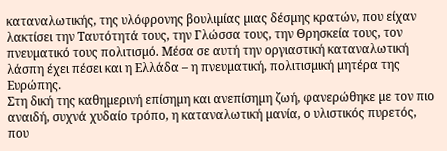καταναλωτικής, της υλόφρονης βουλιµίας µιας δέσµης κρατών, που είχαν λακτίσει την Ταυτότητά τους, την Γλώσσα τους, την Θρησκεία τους, τον πνευµατικό τους πολιτισµό. Μέσα σε αυτή την οργιαστική καταναλωτική λάσπη έχει πέσει και η Ελλάδα – η πνευµατική, πολιτισµική µητέρα της Ευρώπης.
Στη δική της καθηµερινή επίσηµη και ανεπίσηµη ζωή, φανερώθηκε µε τον πιο αναιδή, συχνά χυδαίο τρόπο, η καταναλωτική µανία, ο υλιστικός πυρετός, που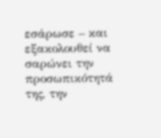εσάρωσε – και εξακολουθεί να σαρώνει την προσωπικότητά της, την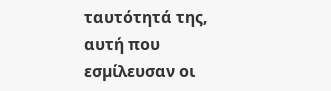ταυτότητά της, αυτή που εσµίλευσαν οι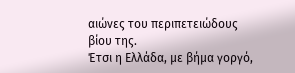αιώνες του περιπετειώδους βίου της.
Έτσι η Ελλάδα, µε βήµα γοργό,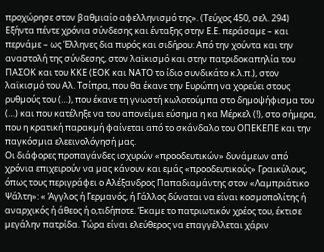προχώρησε στον βαθµιαίο αφελληνισµό της». (Τεύχος 450, σελ. 294) Εξήντα πέντε χρόνια σύνδεσης και ένταξης στην Ε.Ε. περάσαµε – και περνάµε – ως Έλληνες δια πυρός και σιδήρου: Από την χούντα και την αναστολή της σύνδεσης, στον λαϊκισµό και στην πατριδοκαπηλία του ΠΑΣΟΚ και του ΚΚΕ (ΕΟΚ και ΝΑΤΟ το ίδιο συνδικάτο κ.λ.π.), στον λαϊκισµό του Αλ. Τσίπρα, που θα έκανε την Ευρώπη να χορεύει στους ρυθµούς του (…), που έκανε τη γνωστή κωλοτούµπα στο δηµοψήφισµα του (…) και που κατέληξε να του απονείµει εύσηµα η κα Μέρκελ (!), στο σήµερα, που η κρατική παρακµή φαίνεται από το σκάνδαλο του ΟΠΕΚΕΠΕ και την παγκόσµια ελεεινολόγησή µας.
Οι διάφορες προπαγάνδες ισχυρών «προοδευτικών» δυνάµεων από χρόνια επιχειρούν να µας κάνουν και εµάς «προοδευτικούς» Γραικύλους, όπως τους περιγράφει ο Αλέξανδρος Παπαδιαµάντης στον «Λαµπριάτικο Ψάλτη»: « Άγγλος ή Γερµανός, ή Γάλλος δύναται να είναι κοσµοπολίτης ή αναρχικός ή άθεος ή ο,τιδήποτε. Έκαµε το πατριωτικόν χρέος του, έκτισε µεγάλην πατρίδα. Τώρα είναι ελεύθερος να επαγγέλλεται χάριν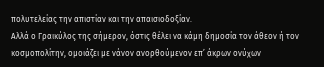πολυτελείας την απιστίαν και την απαισιοδοξίαν.
Αλλά ο Γραικύλος της σήµερον, όστις θέλει να κάµη δηµοσία τον άθεον ή τον κοσµοπολίτην, οµοιάζει µε νάνον ανορθούµενον επ’ άκρων ονύχων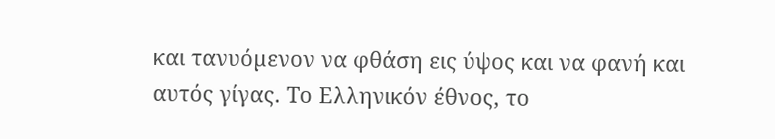και τανυόµενον να φθάση εις ύψος και να φανή και αυτός γίγας. Το Ελληνικόν έθνος, το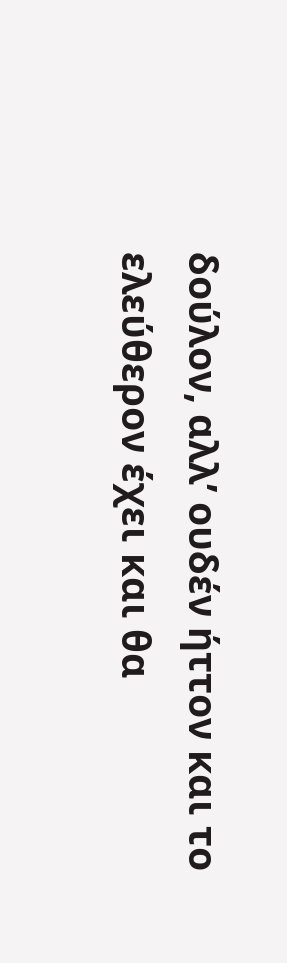δούλον, αλλ’ ουδέν ήττον και το ελεύθερον έχει και θα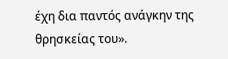έχη δια παντός ανάγκην της θρησκείας του».